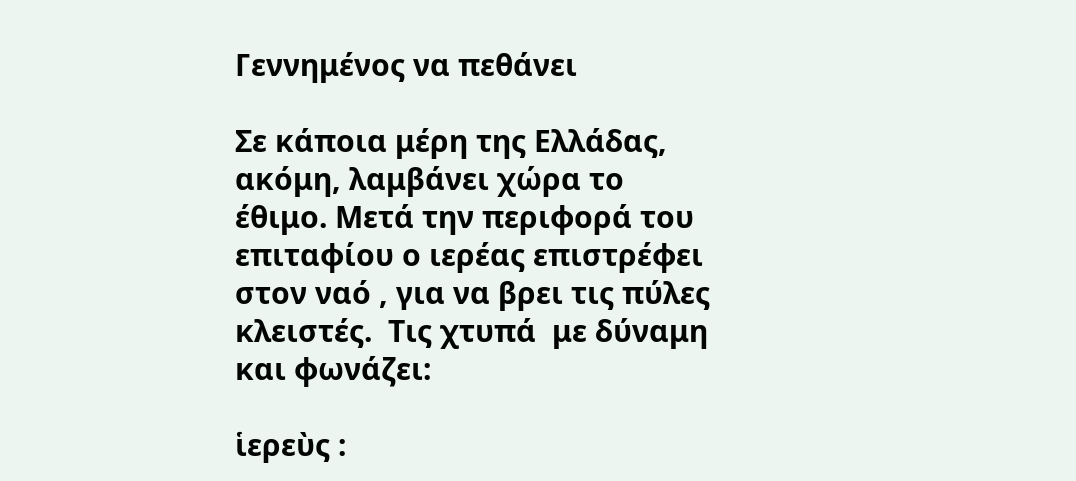Γεννημένος να πεθάνει

Σε κάποια μέρη της Ελλάδας, ακόμη, λαμβάνει χώρα το  έθιμο. Μετά την περιφορά του επιταφίου ο ιερέας επιστρέφει στον ναό , για να βρει τις πύλες κλειστές.  Τις χτυπά  με δύναμη και φωνάζει:

ἱερεὺς :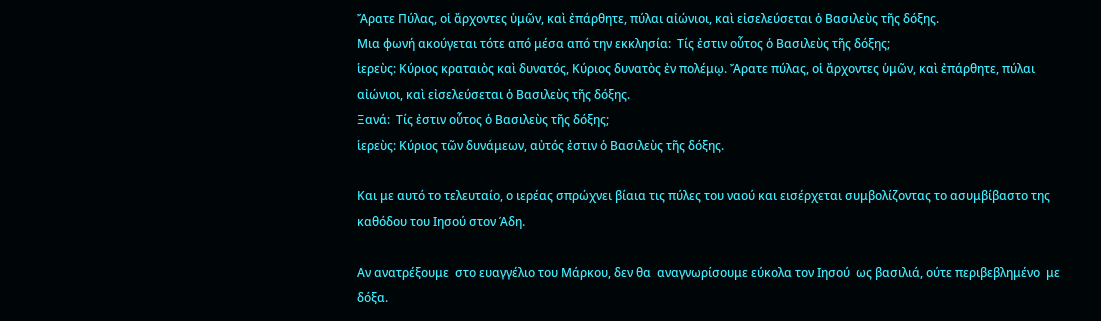Ἄρατε Πύλας, οἱ ἄρχοντες ὑμῶν, καὶ ἐπάρθητε, πύλαι αἰώνιοι, καὶ εἰσελεύσεται ὁ Βασιλεὺς τῆς δόξης.
Μια φωνή ακούγεται τότε από μέσα από την εκκλησία:  Τίς ἐστιν οὗτος ὁ Βασιλεὺς τῆς δόξης;
ἱερεὺς: Κύριος κραταιὸς καὶ δυνατός, Κύριος δυνατὸς ἐν πολέμῳ. Ἄρατε πύλας, οἱ ἄρχοντες ὑμῶν, καὶ ἐπάρθητε, πύλαι αἰώνιοι, καὶ εἰσελεύσεται ὁ Βασιλεὺς τῆς δόξης.
Ξανά:  Τίς ἐστιν οὗτος ὁ Βασιλεὺς τῆς δόξης;
ἱερεὺς: Κύριος τῶν δυνάμεων, αὐτός ἐστιν ὁ Βασιλεὺς τῆς δόξης.

Και με αυτό το τελευταίο, ο ιερέας σπρώχνει βίαια τις πύλες του ναού και εισέρχεται συμβολίζοντας το ασυμβίβαστο της καθόδου του Ιησού στον Άδη.

Αν ανατρέξουμε  στο ευαγγέλιο του Μάρκου, δεν θα  αναγνωρίσουμε εύκολα τον Ιησού  ως βασιλιά, ούτε περιβεβλημένο  με δόξα.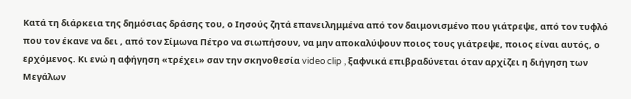Κατά τη διάρκεια της δημόσιας δράσης του, ο Ιησούς ζητά επανειλημμένα από τον δαιμονισμένο που γιάτρεψε, από τον τυφλό που τον έκανε να δει , από τον Σίμωνα Πέτρο να σιωπήσουν, να μην αποκαλύψουν ποιος τους γιάτρεψε, ποιος είναι αυτός, ο ερχόμενος. Κι ενώ η αφήγηση «τρέχει» σαν την σκηνοθεσία video clip , ξαφνικά επιβραδύνεται όταν αρχίζει η διήγηση των Μεγάλων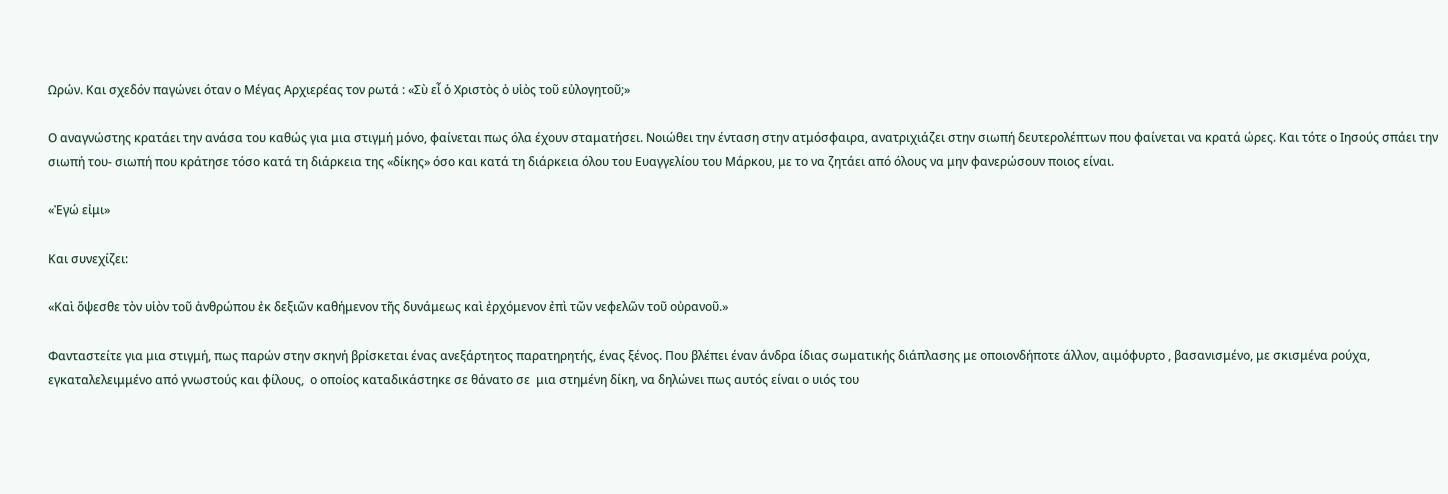Ωρών. Και σχεδόν παγώνει όταν ο Μέγας Αρχιερέας τον ρωτά : «Σὺ εἶ ὁ Χριστὸς ὁ υἱὸς τοῦ εὐλογητοῦ;»

Ο αναγνώστης κρατάει την ανάσα του καθώς για μια στιγμή μόνο, φαίνεται πως όλα έχουν σταματήσει. Νοιώθει την ένταση στην ατμόσφαιρα, ανατριχιάζει στην σιωπή δευτερολέπτων που φαίνεται να κρατά ώρες. Και τότε ο Ιησούς σπάει την σιωπή του- σιωπή που κράτησε τόσο κατά τη διάρκεια της «δίκης» όσο και κατά τη διάρκεια όλου του Ευαγγελίου του Μάρκου, με το να ζητάει από όλους να μην φανερώσουν ποιος είναι.

«Ἐγώ εἰμι»

Και συνεχίζει:

«Καὶ ὄψεσθε τὸν υἱὸν τοῦ ἀνθρώπου ἐκ δεξιῶν καθήμενον τῆς δυνάμεως καὶ ἐρχόμενον ἐπὶ τῶν νεφελῶν τοῦ οὐρανοῦ.»

Φανταστείτε για μια στιγμή, πως παρών στην σκηνή βρίσκεται ένας ανεξάρτητος παρατηρητής, ένας ξένος. Που βλέπει έναν άνδρα ίδιας σωματικής διάπλασης με οποιονδήποτε άλλον, αιμόφυρτο , βασανισμένο, με σκισμένα ρούχα, εγκαταλελειμμένο από γνωστούς και φίλους,  ο οποίος καταδικάστηκε σε θάνατο σε  μια στημένη δίκη, να δηλώνει πως αυτός είναι ο υιός του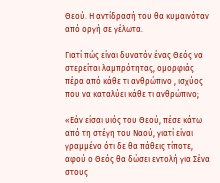Θεού. Η αντίδρασή του θα κυμαινόταν από οργή σε γέλωτα.

Γιατί πώς είναι δυνατόν ένας Θεός να στερείται λαμπρότητας, ομορφιάς πέρα από κάθε τι ανθρώπινο , ισχύος που να καταλύει κάθε τι ανθρώπινο;

«Εάν είσαι υιός του Θεού, πέσε κάτω από τη στέγη του Ναού, γιατί είναι γραμμένο ότι δε θα πάθεις τίποτε, αφού ο Θεός θα δώσει εντολή για Σένα στους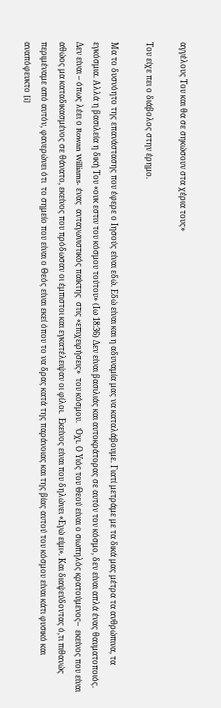αγγέλους Του και θα σε σηκώσουν στα χέρια τους»

Του είχε πει ο διάβολος στην έρημο.

Μα το δυσνόητο της επανάστασης που έφερε ο Ιησούς είναι εδώ. Εδώ είναι και η αδυναμία μας να καταλάβουμε. Γιατί μετράμε με τα δικά μας μέτρα τα ανθρώπινα, τα εγκόσμια. Αλλά η βασιλεία η δική Του «ουκ εστιν του κόσμου τούτου» (Ιω 18:36) Δεν είναι βασιλιάς και αυτοκράτορας σε αυτόν τον κόσμο, δεν είναι απλά ένας θαυματοποιός. Δεν είναι – όπως λέει ο Rowan Williams- ένας  ανταγωνιστικός παίκτης  στις «επιχειρήσεις»  του κόσμου.   Όχι. Ο Υιός του Θεού είναι ο σιωπηλός κρατούμενος–  εκείνος που είναι αθώος μα καταδικασμένος σε θάνατο, εκείνος που πρόδωσαν οι έμπιστοι και εγκατέλειψαν οι φίλοι.  Εκείνος είναι που δηλώνει «Εγώ είμι». Και διαψεύδοντας ό,τι πιθανώς περιμέναμε από αυτόν, φανερώνει ότι  το σημείο που είναι ο Θεός είναι εκεί όπου το να δρας κατά της παράνοιας και της βίας αυτού του κόσμου είναι κάτι φυσικό και αναπόφευκτο [i]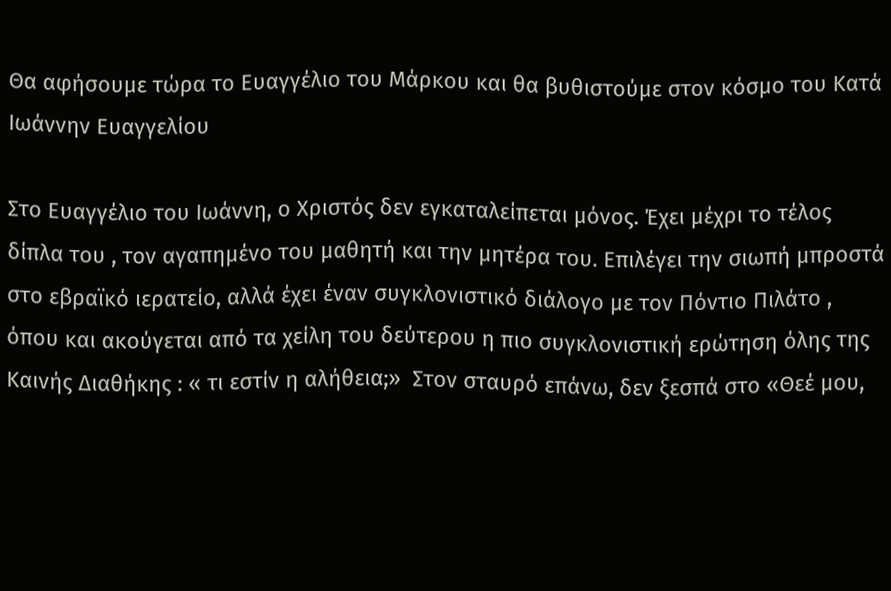Θα αφήσουμε τώρα το Ευαγγέλιο του Μάρκου και θα βυθιστούμε στον κόσμο του Κατά Ιωάννην Ευαγγελίου

Στο Ευαγγέλιο του Ιωάννη, ο Χριστός δεν εγκαταλείπεται μόνος. Έχει μέχρι το τέλος δίπλα του , τον αγαπημένο του μαθητή και την μητέρα του. Επιλέγει την σιωπή μπροστά στο εβραϊκό ιερατείο, αλλά έχει έναν συγκλονιστικό διάλογο με τον Πόντιο Πιλάτο , όπου και ακούγεται από τα χείλη του δεύτερου η πιο συγκλονιστική ερώτηση όλης της Καινής Διαθήκης : « τι εστίν η αλήθεια;»  Στον σταυρό επάνω, δεν ξεσπά στο «Θεέ μου,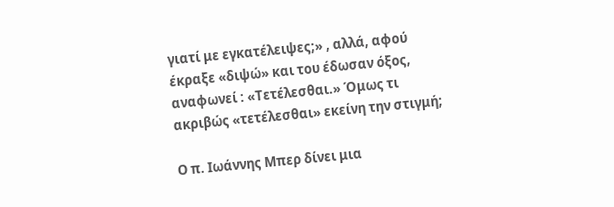γιατί με εγκατέλειψες;» , αλλά, αφού έκραξε «διψώ» και του έδωσαν όξος, αναφωνεί : «Τετέλεσθαι.» Όμως τι ακριβώς «τετέλεσθαι» εκείνη την στιγμή;

Ο π. Ιωάννης Μπερ δίνει μια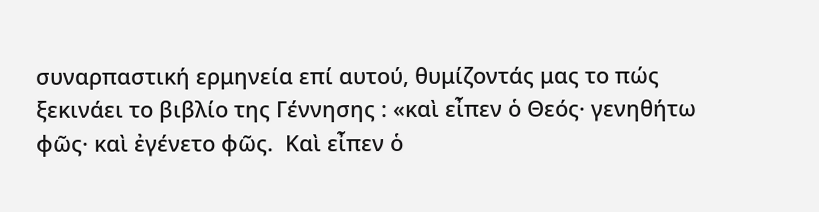συναρπαστική ερμηνεία επί αυτού, θυμίζοντάς μας το πώς ξεκινάει το βιβλίο της Γέννησης : «καὶ εἶπεν ὁ Θεός· γενηθήτω φῶς· καὶ ἐγένετο φῶς.  Καὶ εἶπεν ὁ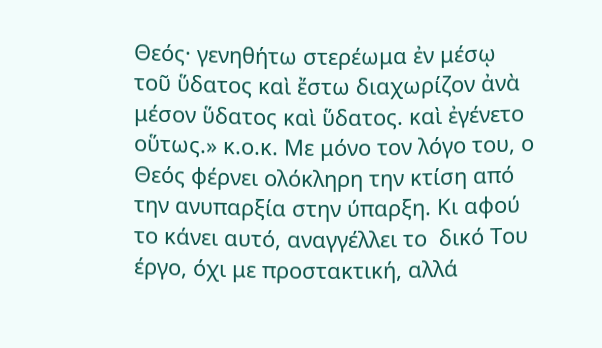Θεός· γενηθήτω στερέωμα ἐν μέσῳ τοῦ ὕδατος καὶ ἔστω διαχωρίζον ἀνὰ μέσον ὕδατος καὶ ὕδατος. καὶ ἐγένετο οὕτως.» κ.ο.κ. Με μόνο τον λόγο του, ο Θεός φέρνει ολόκληρη την κτίση από την ανυπαρξία στην ύπαρξη. Κι αφού το κάνει αυτό, αναγγέλλει το  δικό Του έργο, όχι με προστακτική, αλλά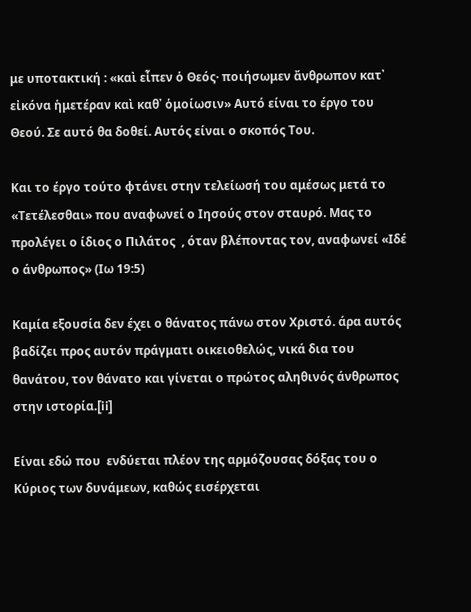με υποτακτική : «καὶ εἶπεν ὁ Θεός· ποιήσωμεν ἄνθρωπον κατ᾿ εἰκόνα ἡμετέραν καὶ καθ᾿ ὁμοίωσιν» Αυτό είναι το έργο του Θεού. Σε αυτό θα δοθεί. Αυτός είναι ο σκοπός Του.

Και το έργο τούτο φτάνει στην τελείωσή του αμέσως μετά το «Τετέλεσθαι» που αναφωνεί ο Ιησούς στον σταυρό. Μας το προλέγει ο ίδιος ο Πιλάτος  , όταν βλέποντας τον, αναφωνεί «Ιδέ ο άνθρωπος» (Ιω 19:5)

Καμία εξουσία δεν έχει ο θάνατος πάνω στον Χριστό. άρα αυτός βαδίζει προς αυτόν πράγματι οικειοθελώς, νικά δια του θανάτου, τον θάνατο και γίνεται ο πρώτος αληθινός άνθρωπος στην ιστορία.[ii]

Είναι εδώ που  ενδύεται πλέον της αρμόζουσας δόξας του ο Κύριος των δυνάμεων, καθώς εισέρχεται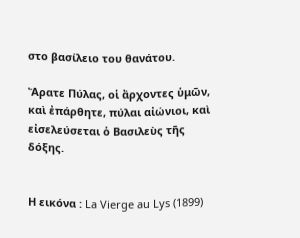στο βασίλειο του θανάτου.

Ἄρατε Πύλας, οἱ ἄρχοντες ὑμῶν, καὶ ἐπάρθητε, πύλαι αἰώνιοι, καὶ εἰσελεύσεται ὁ Βασιλεὺς τῆς δόξης.


Η εικόνα : La Vierge au Lys (1899)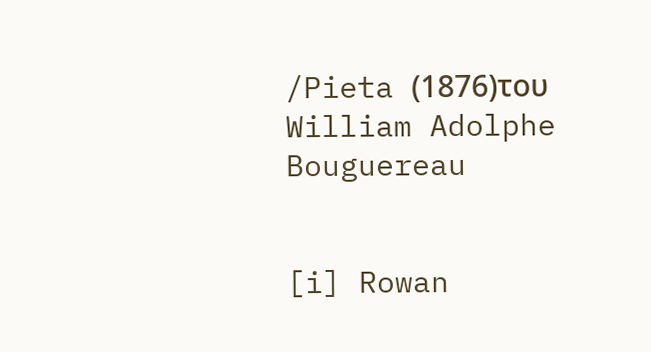/Pieta (1876)του William Adolphe Bouguereau


[i] Rowan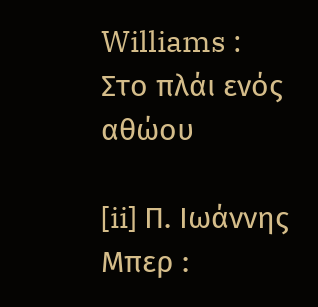Williams :  Στο πλάι ενός αθώου

[ii] Π. Ιωάννης Μπερ :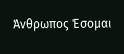Άνθρωπος Έσομαι